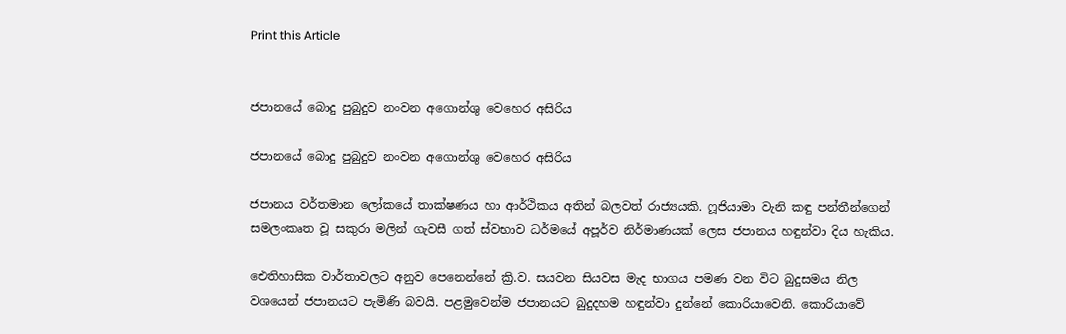Print this Article


ජපානයේ බොදු පුබුදුව නංවන අගොන්ශු වෙහෙර අසිරිය

ජපානයේ බොදු පුබුදුව නංවන අගොන්ශු වෙහෙර අසිරිය

ජපානය වර්තමාන ලෝකයේ තාක්ෂණය හා ආර්ථිකය අතින් බලවත් රාජ්‍යයකි. ෆූජියාමා වැනි කඳු පන්තීන්ගෙන් සමලංකෘත වූ සකුරා මලින් ගැවසී ගත් ස්වභාව ධර්මයේ අපූර්ව නිර්මාණයක් ලෙස ජපානය හඳුන්වා දිය හැකිය.

ඓතිහාසික වාර්තාවලට අනුව පෙනෙන්නේ ක්‍රි.ව. සයවන සියවස මැද භාගය පමණ වන විට බුදුසමය නිල වශයෙන් ජපානයට පැමිණි බවයි. පළමුවෙන්ම ජපානයට බුදුදහම හඳුන්වා දුන්නේ කොරියාවෙනි. කොරියාවේ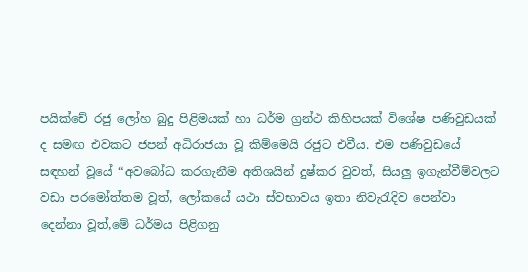පයික්චේ රජු ලෝහ බුදු පිළිමයක් හා ධර්ම ග්‍රන්ථ කිහිපයක් විශේෂ පණිවුඩයක් ද සමඟ එවකට ජපන් අධිරාජයා වූ කිම්මෙයි රජුට එවීය. එම පණිවුඩයේ සඳහන් වූයේ “අවබෝධ කරගැනීම අතිශයින් දුෂ්කර වුවත්, සියලු ඉගැන්වීම්වලට වඩා පරමෝත්තම වූත්, ලෝකයේ යථා ස්වභාවය ඉතා නිවැරැදිව පෙන්වා දෙන්නා වූත්,මේ ධර්මය පිළිගනු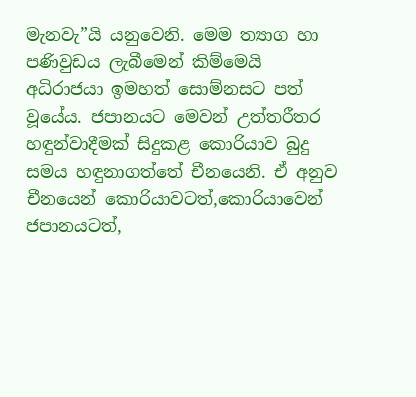මැනවැ”යි යනුවෙනි. මෙම ත්‍යාග හා පණිවුඩය ලැබීමෙන් කිම්මෙයි අධිරාජයා ඉමහත් සොම්නසට පත් වූයේය. ජපානයට මෙවන් උත්තරීතර හඳුන්වාදීමක් සිදුකළ කොරියාව බුදු සමය හඳුනාගත්තේ චීනයෙනි. ඒ අනුව චීනයෙන් කොරියාවටත්,කොරියාවෙන් ජපානයටත්,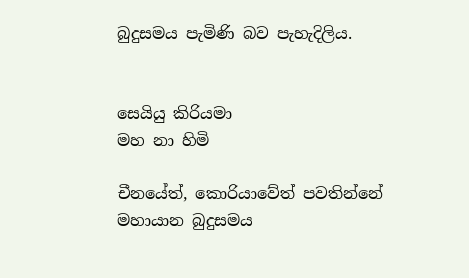බුදුසමය පැමිණි බව පැහැදිලිය.


සෙයියු කිරියමා
මහ නා හිමි

චීනයේත්, කොරියාවේත් පවතින්නේ මහායාන බුදුසමය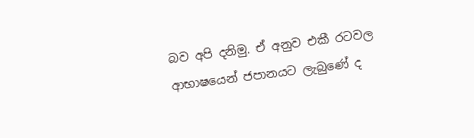බව අපි දනිමු. ඒ අනුව එකී රටවල ආභාෂයෙන් ජපානයට ලැබුණේ ද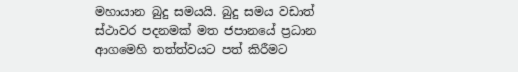මහායාන බුදු සමයයි. බුදු සමය වඩාත් ස්ථාවර පදනමක් මත ජපානයේ ප්‍රධාන ආගමෙහි තත්ත්වයට පත් කිරීමට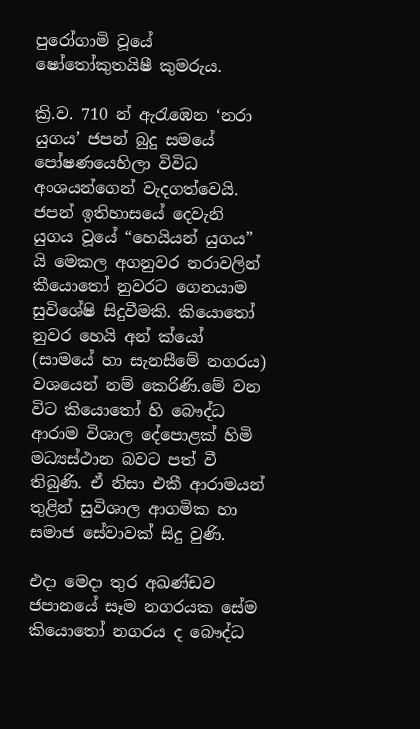පුරෝගාමි වූයේ ෂෝතෝකුතයිෂී කුමරුය.

ක්‍රි.ව. 710 න් ඇරැඹෙන ‘නරා යුගය’ ජපන් බුදු සමයේ පෝෂණයෙහිලා විවිධ අංශයන්ගෙන් වැදගත්වෙයි. ජපන් ඉතිහාසයේ දෙවැනි යුගය වූයේ “හෙයියන් යුගය” යි මෙකල අගනුවර නරාවලින් කීයොතෝ නුවරට ගෙනයාම සුවිශේෂි සිදුවීමකි. කියොතෝ නුවර හෙයි අන් ක්යෝ (සාමයේ හා සැනසීමේ නගරය) වශයෙන් නම් කෙරිණි.මේ වන විට කියොතෝ හි බෞද්ධ ආරාම විශාල දේපොළක් හිමි මධ්‍යස්ථාන බවට පත් වී තිබුණි. ඒ නිසා එකී ආරාමයන් තුළින් සුවිශාල ආගමික හා සමාජ සේවාවක් සිදු වුණි.

එදා මෙදා තුර අඛණ්ඩව ජපානයේ සෑම නගරයක සේම කියොතෝ නගරය ද බෞද්ධ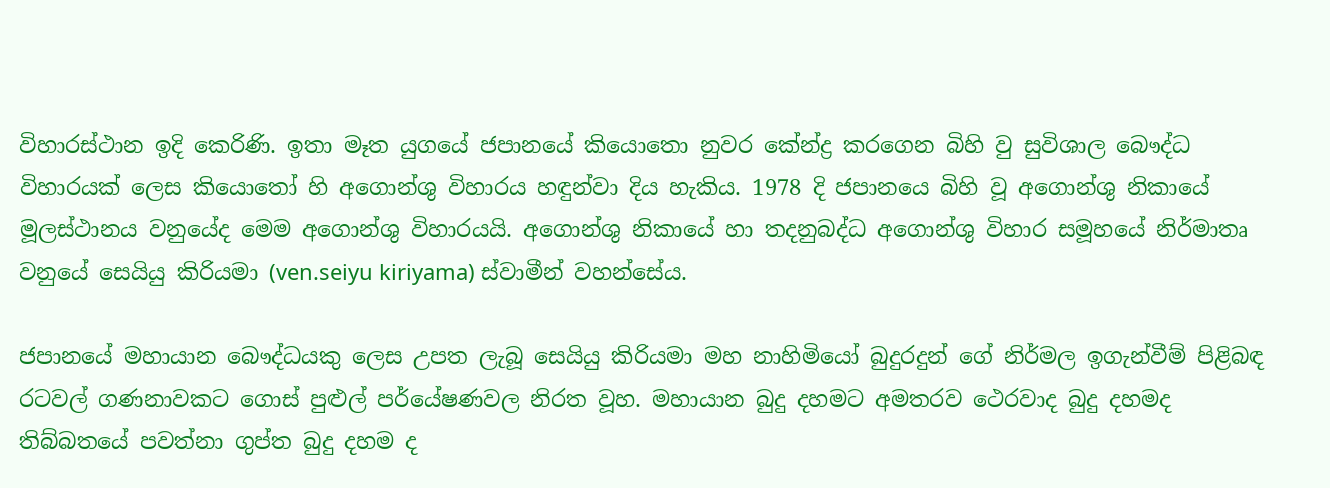විහාරස්ථාන ඉදි කෙරිණි. ඉතා මෑත යුගයේ ජපානයේ කියොතො නුවර කේන්ද්‍ර කරගෙන බිහි වු සුවිශාල බෞද්ධ විහාරයක් ලෙස කියොතෝ හි අගොන්ශු විහාරය හඳුන්වා දිය හැකිය. 1978 දි ජපානයෙ බිහි වූ අගොන්ශු නිකායේ මූලස්ථානය වනුයේද මෙම අගොන්ශු විහාරයයි. අගොන්ශු නිකායේ හා තදනුබද්ධ අගොන්ශු විහාර සමූහයේ නිර්මාතෘ වනුයේ සෙයියු කිරියමා (ven.seiyu kiriyama) ස්වාමීන් වහන්සේය.

ජපානයේ මහායාන බෞද්ධයකු ලෙස උපත ලැබූ සෙයියු කිරියමා මහ නාහිමියෝ බුදුරදුන් ගේ නිර්මල ඉගැන්වීම් පිළිබඳ රටවල් ගණනාවකට ගොස් පුළුල් පර්යේෂණවල නිරත වූහ. මහායාන බුදු දහමට අමතරව ථෙරවාද බුදු දහමද තිබ්බතයේ පවත්නා ගුප්ත බුදු දහම ද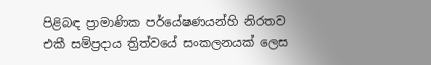පිළිබඳ ප්‍රාමාණික පර්යේෂණයන්හි නිරතව එකී සම්ප්‍රදාය ත්‍රිත්වයේ සංකලනයක් ලෙස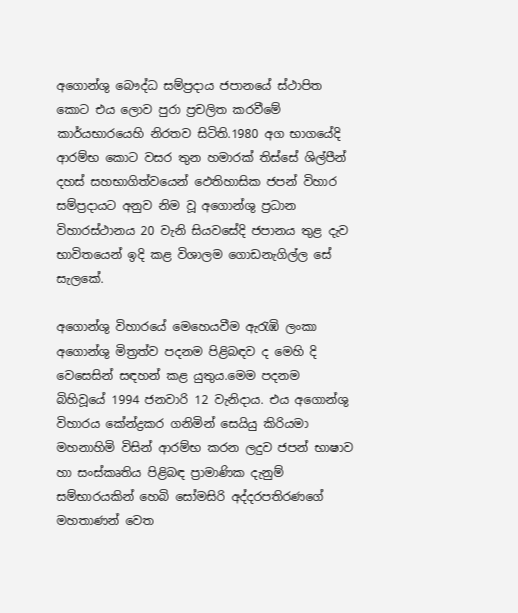අගොන්ශු බෞද්ධ සම්ප්‍රදාය ජපානයේ ස්ථාපිත කොට එය ලොව පුරා ප්‍රචලිත කරවීමේ කාර්යභාරයෙහි නිරතව සිටිති.1980 අග භාගයේදි ආරම්භ කොට වසර තුන හමාරක් තිස්සේ ශිල්පීන් දහස් සහභාගිත්වයෙන් ඵෙතිහාසික ජපන් විහාර සම්ප්‍රදායට අනුව නිම වූ අගොන්ශු ප්‍රධාන විහාරස්ථානය 20 වැනි සියවසේදි ජපානය තුළ දැව භාවිතයෙන් ඉදි කළ විශාලම ගොඩනැගිල්ල සේ සැලකේ.

අගොන්ශු විහාරයේ මෙහෙයවීම ඇරැඹි ලංකා අගොන්ශු මිත්‍රත්ව පදනම පිළිබඳව ද මෙහි දි වෙසෙසින් සඳහන් කළ යුතුය.මෙම පදනම බිහිවූයේ 1994 ජනවාරි 12 වැනිදාය. එය අගොන්ශු විහාරය කේන්ද්‍රකර ගනිමින් සෙයියු කිරියමා මහනාහිමි විසින් ආරම්භ කරන ලදුව ජපන් භාෂාව හා සංස්කෘතිය පිළිබඳ ප්‍රාමාණික දැනුම් සම්භාරයකින් හෙබි සෝමසිරි අද්දරපතිරණගේ මහතාණන් වෙත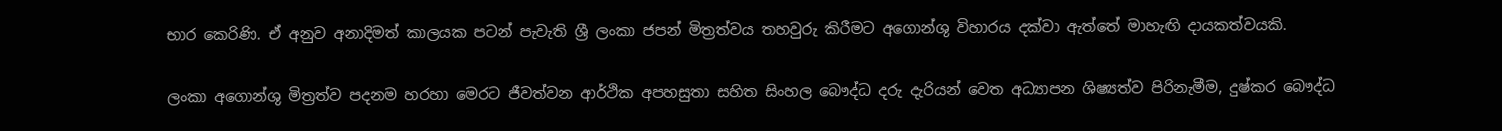භාර කෙරිණි. ඒ අනුව අනාදිමත් කාලයක පටන් පැවැති ශ්‍රී ලංකා ජපන් මිත්‍රත්වය තහවුරු කිරීමට අගොන්ශු විහාරය දක්වා ඇත්තේ මාහැඟි දායකත්වයකි.

ලංකා අගොන්ශු මිත්‍රත්ව පදනම හරහා මෙරට ජීවත්වන ආර්ථික අපහසුතා සහිත සිංහල බෞද්ධ දරු දැරියන් වෙත අධ්‍යාපන ශිෂ්‍යත්ව පිරිනැමීම, දුෂ්කර බෞද්ධ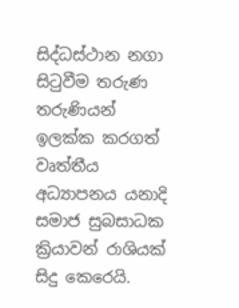සිද්ධස්ථාන නගා සිටුවීම තරුණ තරුණියන් ඉලක්ක කරගත් වෘත්තීය අධ්‍යාපනය යනාදි සමාජ සුබසාධක ක්‍රියාවන් රාශියක් සිදු කෙරෙයි.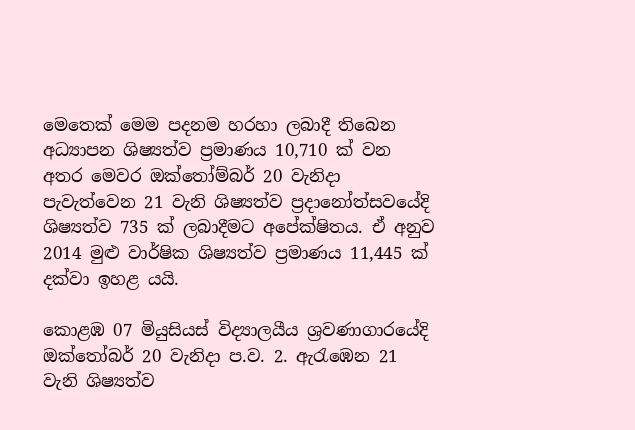මෙතෙක් මෙම පදනම හරහා ලබාදී තිබෙන අධ්‍යාපන ශිෂ්‍යත්ව ප්‍රමාණය 10,710 ක් වන අතර මෙවර ඔක්තෝම්බර් 20 වැනිදා පැවැත්වෙන 21 වැනි ශිෂ්‍යත්ව ප්‍රදානෝත්සවයේදි ශිෂ්‍යත්ව 735 ක් ලබාදීමට අපේක්ෂිතය. ඒ අනුව 2014 මුළු වාර්ෂික ශිෂ්‍යත්ව ප්‍රමාණය 11,445 ක් දක්වා ඉහළ යයි.

කොළඹ 07 මියුසියස් විද්‍යාලයීය ශ්‍රවණාගාරයේදි ඔක්තෝබර් 20 වැනිදා ප.ව. 2. ඇරැඹෙන 21 වැනි ශිෂ්‍යත්ව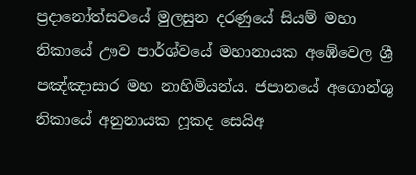ප්‍රදානෝත්සවයේ මුලසුන දරණුයේ සියම් මහා නිකායේ ඌව පාර්ශ්වයේ මහානායක අඹේවෙල ශ්‍රී පඤ්ඤාසාර මහ නාහිමියන්ය. ජපානයේ අගොන්ශු නිකායේ අනුනායක ෆූකද සෙයිඅ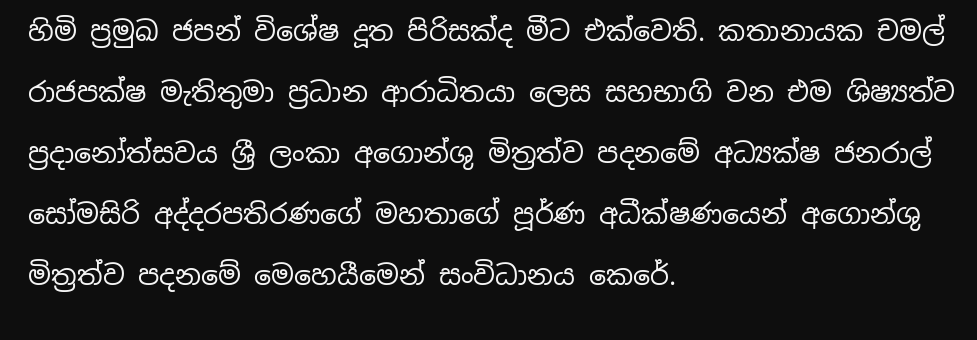හිමි ප්‍රමුඛ ජපන් විශේෂ දූත පිරිසක්ද මීට එක්වෙති. කතානායක චමල් රාජපක්ෂ මැතිතුමා ප්‍රධාන ආරාධිතයා ලෙස සහභාගි වන එම ශිෂ්‍යත්ව ප්‍රදානෝත්සවය ශ්‍රී ලංකා අගොන්ශු මිත්‍රත්ව පදනමේ අධ්‍යක්ෂ ජනරාල් සෝමසිරි අද්දරපතිරණගේ මහතාගේ පූර්ණ අධීක්ෂණයෙන් අගොන්ශු මිත්‍රත්ව පදනමේ මෙහෙයීමෙන් සංවිධානය කෙරේ.